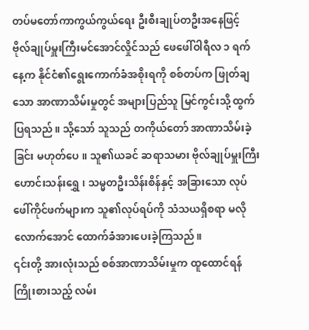တပ်မတော်ကာကွယ်ကွယ်ရေး ဦးစီးချုပ်တဦးအနေဖြင့် ဗိုလ်ချုပ်မှူးကြီးမင်အောင်လှိုင်သည် ဖေဖေါ်ဝါရီလ ၁ ရက်နေ့က နိုင်ငံ၏ရွေးကောက်ခံအစိုးရကို စစ်တပ်က ဖြုတ်ချသော အာဏာသိမ်းမှုတွင် အများပြည်သူ မြင်ကွင်းသို့ ထွက်ပြရသည်။ သို့သော် သူသည် တကိုယ်တော် အာဏာသိမ်းခဲ့ခြင်း မဟုတ်ပေ။ သူ၏ယခင် ဆရာသမား ဗိုလ်ချုပ်မှူးကြီးဟောင်းသန်းရွှေ၊ သမ္မတဦးသိန်းစိန်နှင့် အခြားသော လုပ်ဖေါ်ကိုင်ဖက်များက သူ၏လုပ်ရပ်ကို သံသယရှိစရာ မလိုလောက်အောင် ထောက်ခံအားပေးခဲ့ကြသည်။
၎င်းတို့ အားလုံးသည် စစ်အာဏာသိမ်းမှုက ထူထောင်ရန်ကြိုးစားသည့် လမ်း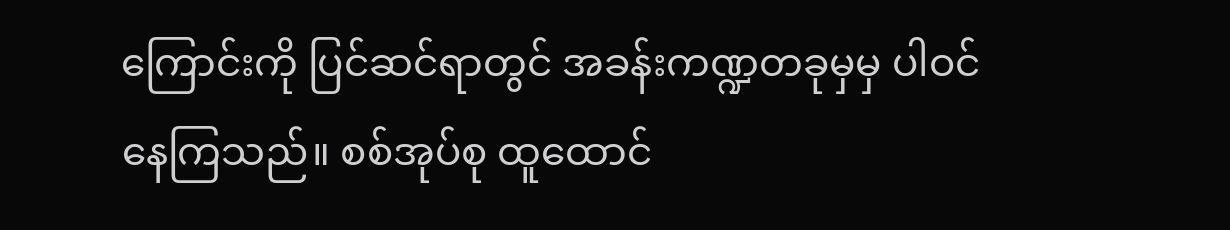ကြောင်းကို ပြင်ဆင်ရာတွင် အခန်းကဏ္ဍတခုမှမှ ပါဝင်နေကြသည်။ စစ်အုပ်စု ထူထောင်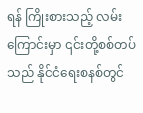ရန် ကြိုးစားသည့် လမ်းကြောင်းမှာ ၎င်းတို့စစ်တပ်သည် နိုင်ငံရေးစနစ်တွင်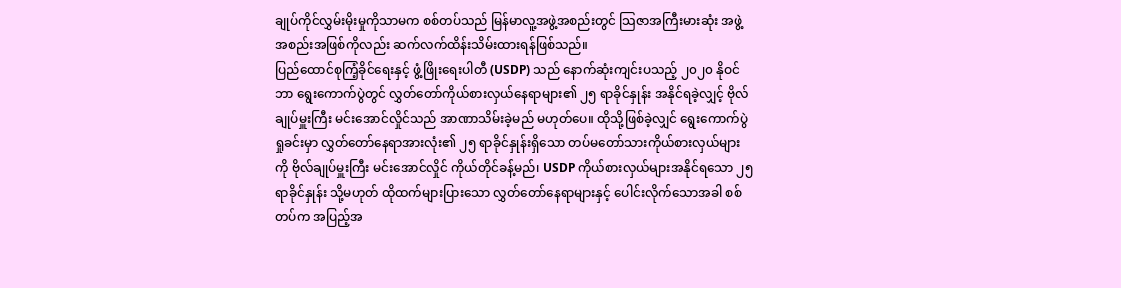ချုပ်ကိုင်လွှမ်းမိုးမှုကိုသာမက စစ်တပ်သည် မြန်မာလူ့အဖွဲ့အစည်းတွင် သြဇာအကြီးမားဆုံး အဖွဲ့အစည်းအဖြစ်ကိုလည်း ဆက်လက်ထိန်းသိမ်းထားရန်ဖြစ်သည်။
ပြည်ထောင်စုကြံ့ခိုင်ရေးနှင့် ဖွံ့ဖြိုးရေးပါတီ (USDP) သည် နောက်ဆုံးကျင်းပသည့် ၂၀၂၀ နိုဝင်ဘာ ရွေးကောက်ပွဲတွင် လွှတ်တော်ကိုယ်စားလှယ်နေရာများ၏ ၂၅ ရာခိုင်နှုန်း အနိုင်ရခဲ့လျှင့် ဗိုလ်ချုပ်မှူးကြီး မင်းအောင်လှိုင်သည် အာဏာသိမ်းခဲ့မည် မဟုတ်ပေ။ ထိုသို့ဖြစ်ခဲ့လျှင် ရွေးကောက်ပွဲရှုခင်းမှာ လွှတ်တော်နေရာအားလုံး၏ ၂၅ ရာခိုင်နှုန်းရှိသော တပ်မတော်သားကိုယ်စားလှယ်များကို ဗိုလ်ချုပ်မှူးကြီး မင်းအောင်လှိုင် ကိုယ်တိုင်ခန့်မည်၊ USDP ကိုယ်စားလှယ်များအနိုင်ရသော ၂၅ ရာခိုင်နှုန်း သို့မဟုတ် ထိုထက်များပြားသော လွှတ်တော်နေရာများနှင့် ပေါင်းလိုက်သောအခါ စစ်တပ်က အပြည့်အ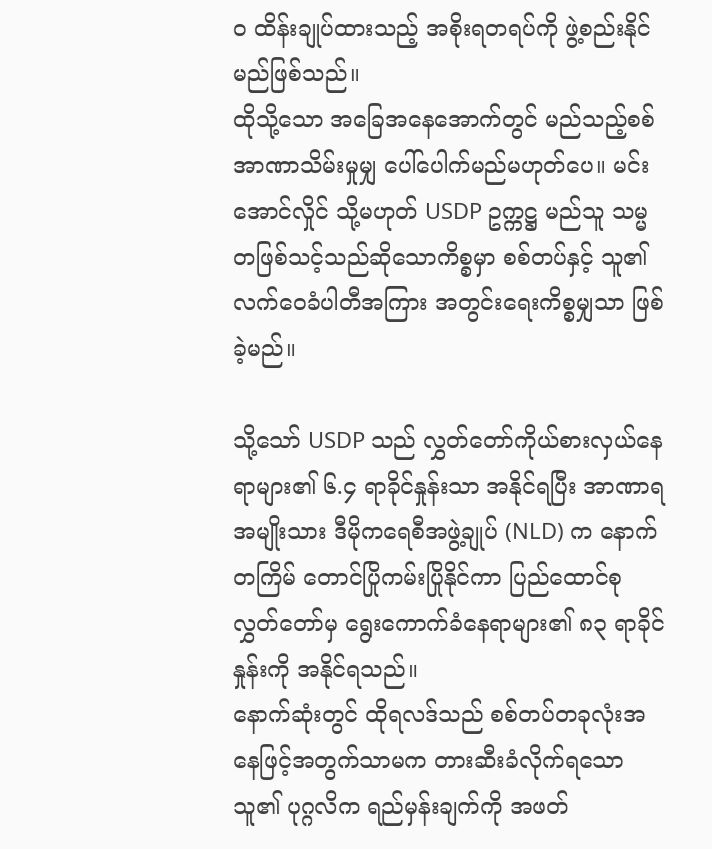၀ ထိန်းချုပ်ထားသည့် အစိုးရတရပ်ကို ဖွဲ့စည်းနိုင်မည်ဖြစ်သည်။
ထိုသို့သော အခြေအနေအောက်တွင် မည်သည့်စစ်အာဏာသိမ်းမှုမျှ ပေါ်ပေါက်မည်မဟုတ်ပေ။ မင်းအောင်လှိုင် သို့မဟုတ် USDP ဥက္ကဋ္ဌ မည်သူ သမ္မတဖြစ်သင့်သည်ဆိုသောကိစ္စမှာ စစ်တပ်နှင့် သူ၏လက်ဝေခံပါတီအကြား အတွင်းရေးကိစ္စမျှသာ ဖြစ်ခဲ့မည်။

သို့သော် USDP သည် လွှတ်တော်ကိုယ်စားလှယ်နေရာများ၏ ၆.၄ ရာခိုင်နှုန်းသာ အနိုင်ရပြီး အာဏာရ အမျိုးသား ဒီမိုကရေစီအဖွဲ့ချုပ် (NLD) က နောက်တကြိမ် တောင်ပြိုကမ်းပြိုနိုင်ကာ ပြည်ထောင်စုလွှတ်တော်မှ ရွေးကောက်ခံနေရာများ၏ ၈၃ ရာခိုင်နှုန်းကို အနိုင်ရသည်။
နောက်ဆုံးတွင် ထိုရလဒ်သည် စစ်တပ်တခုလုံးအနေဖြင့်အတွက်သာမက တားဆီးခံလိုက်ရသော သူ၏ ပုဂ္ဂလိက ရည်မှန်းချက်ကို အဖတ်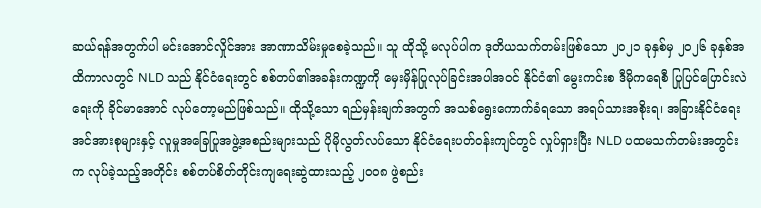ဆယ်ရန်အတွက်ပါ မင်းအောင်လှိုင်အား အာဏာသိမ်းမှုစေခဲ့သည်။ သူ ထိုသို့ မလုပ်ပါက ဒုတိယသက်တမ်းဖြစ်သော ၂၀၂၁ ခုနှစ်မှ ၂၀၂၆ ခုနှစ်အထိကာလတွင် NLD သည် နိုင်ငံရေးတွင် စစ်တပ်၏အခန်းကဏ္ဍကို မှေးမှိန်ပြုလုပ်ခြင်းအပါအဝင် နိုင်ငံ၏ မွေးကင်းစ ဒီမိုကရေစီ ပြုပြင်ပြောင်းလဲရေးကို ခိုင်မာအောင် လုပ်တော့မည်ဖြစ်သည်။ ထိုသို့သော ရည်မှန်းချက်အတွက် အသစ်ရွေးကောက်ခံရသော အရပ်သားအစိုးရ၊ အခြားနိုင်ငံရေးအင်အားစုများနှင့် လူမှုအခြေပြုအဖွဲ့အစည်းများသည် ပိုမိုလွတ်လပ်သော နိုင်ငံရေးပတ်ဝန်းကျင်တွင် လှုပ်ရှားပြီး NLD ပထမသက်တမ်းအတွင်းက လုပ်ခဲ့သည့်အတိုင်း စစ်တပ်စိတ်တိုင်းကျရေးဆွဲထားသည့် ၂၀၀၈ ဖွဲစည်း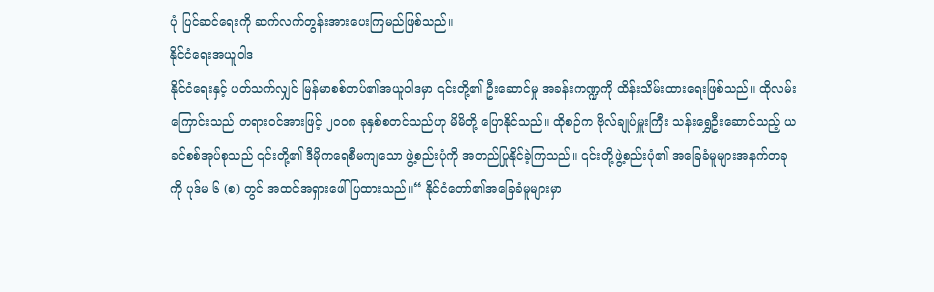ပုံ ပြင်ဆင်ရေးကို ဆက်လက်တွန်းအားပေးကြမည်ဖြစ်သည်။
နိုင်ငံရေးအယူဝါဒ
နိုင်ငံရေးနှင့် ပတ်သက်လျှင် မြန်မာစစ်တပ်၏အယူဝါဒမှာ ၎င်းတို့၏ ဦးဆောင်မှု အခန်းကဏ္ဍကို ထိန်းသိမ်းထားရေးဖြစ်သည်။ ထိုလမ်းကြောင်းသည် တရားဝင်အားဖြင့် ၂၀၀၈ ခုနှစ်စတင်သည်ဟု မိမိတို့ ပြောနိုင်သည်။ ထိုစဉ်က ဗိုလ်ချုပ်မှူးကြီး သန်းရွှေဦးဆောင်သည့် ယခင်စစ်အုပ်စုသည် ၎င်းတို့၏ ဒီမိုကရေစီမကျသော ဖွဲ့စည်းပုံကို အတည်ပြုနိုင်ခဲ့ကြသည်။ ၎င်းတို့ဖွဲ့စည်းပုံ၏ အခြေခံမူများအနက်တခုကို ပုဒ်မ ၆ (စ) တွင် အထင်အရှားဖေါ်ပြထားသည်။“ နိုင်ငံတော်၏အခြေခံမူများမှာ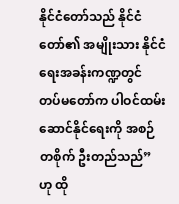နိုင်ငံတော်သည် နိုင်ငံတော်၏ အမျိုးသား နိုင်ငံရေးအခန်းကဏ္ဍတွင် တပ်မတော်က ပါဝင်ထမ်းဆောင်နိုင်ရေးကို အစဉ်တစိုက် ဦးတည်သည်” ဟု ထို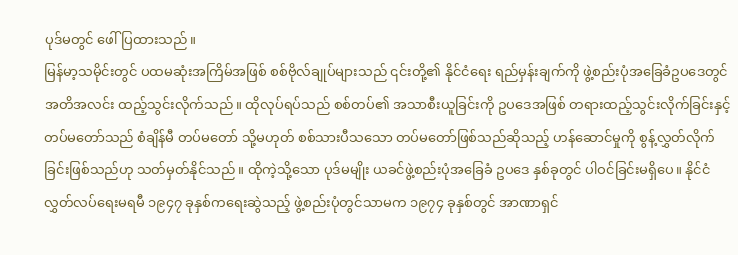ပုဒ်မတွင် ဖေါ်ပြထားသည်။
မြန်မာ့သမိုင်းတွင် ပထမဆုံးအကြိမ်အဖြစ် စစ်ဗိုလ်ချုပ်များသည် ၎င်းတို့၏ နိုင်ငံရေး ရည်မှန်းချက်ကို ဖွဲ့စည်းပုံအခြေခံဥပဒေတွင် အတိအလင်း ထည့်သွင်းလိုက်သည်။ ထိုလုပ်ရပ်သည် စစ်တပ်၏ အသာစီးယူခြင်းကို ဥပဒေအဖြစ် တရားထည့်သွင်းလိုက်ခြင်းနှင့် တပ်မတော်သည် စံချိန်မီ တပ်မတော် သို့မဟုတ် စစ်သားပီသသော တပ်မတော်ဖြစ်သည်ဆိုသည့် ဟန်ဆောင်မှုကို စွန့်လွှတ်လိုက်ခြင်းဖြစ်သည်ဟု သတ်မှတ်နိုင်သည်။ ထိုကဲ့သို့သော ပုဒ်မမျိုး ယခင်ဖွဲ့စည်းပုံအခြေခံ ဥပဒေ နှစ်ခုတွင် ပါဝင်ခြင်းမရှိပေ။ နိုင်ငံလွှတ်လပ်ရေးမရမီ ၁၉၄၇ ခုနှစ်ကရေးဆွဲသည့် ဖွဲ့စည်းပုံတွင်သာမက ၁၉၇၄ ခုနှစ်တွင် အာဏာရှင်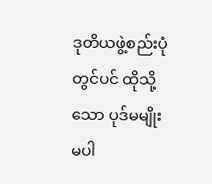ဒုတိယဖွဲ့စည်းပုံတွင်ပင် ထိုသို့သော ပုဒ်မမျိုး မပါ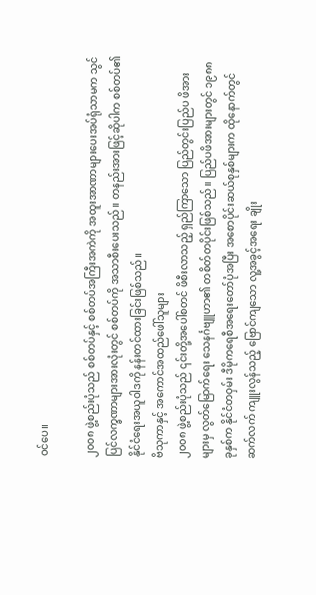ဝင်ပေ။

၂၀၀၈ ဖွဲ့စည်းပုံသည် စစ်တပ်နှင့် စစ်တပ်အကြီးအကဲကို အထူးအာဏာများပေးအပ်ရုံသာမက သွင်ပြင်လက္ခဏာများအားလုံးတွင် စစ်တပ်ကို အသာစီးပေးသည်။ တနည်းအားဖြင့်ဆိုပါက စစ်တပ်၏ နိုင်ငံရေးအယူဝါဒကို နန်းတင်ထားခြင်းဖြစ်သည်။
ဗိသုကာနှင့် အကောင်အထည်ဖေါ်သူများ
၂၀၀၈ ဖွဲ့စည်းပုံသည် ၎င်းတို့အပေါ်စတင် ဖိစီးလာသည့် ရှည်ကြာသော ပြည်တွင်းပြည်ပ ဖိအားများမှ လွတ်မြောက်ရေး သေနင်္ဂဗျူဟာ၏ တစိတ်တပိုင်းဖြစ်သည်။ ပြည်ပဖိအားများတွင် ၁၉၈၈ ခုနှစ်က နိုင်ငံတဝှမ်း ဒီမိုကရေစီအရေးတော်ပုံအပြီး အစောပိုင်းဆယ်စုနှစ်များက ထိုနောက်တွင် ဆက်လက် ကျူးလွန်သည့် ဗြောင်ကျသော လူ့အခွင့်အရေး ချိုး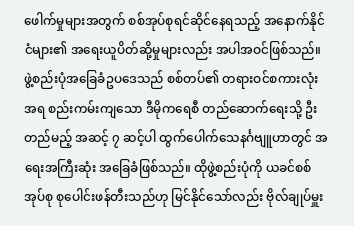ဖေါက်မှုများအတွက် စစ်အုပ်စုရင်ဆိုင်နေရသည့် အနောက်နိုင်ငံများ၏ အရေးယူပိတ်ဆို့မှုများလည်း အပါအဝင်ဖြစ်သည်။
ဖွဲ့စည်းပုံအခြေခံဥပဒေသည် စစ်တပ်၏ တရားဝင်စကားလုံးအရ စည်းကမ်းကျသော ဒီမိုကရေစီ တည်ဆောက်ရေးသို့ ဦးတည်မည့် အဆင့် ၇ ဆင့်ပါ ထွက်ပေါက်သေနင်္ဂဗျူဟာတွင် အရေးအကြီးဆုံး အခြေခံဖြစ်သည်။ ထိုဖွဲ့စည်းပုံကို ယခင်စစ်အုပ်စု စုပေါင်းဖန်တီးသည်ဟု မြင်နိုင်သော်လည်း ဗိုလ်ချုပ်မှူး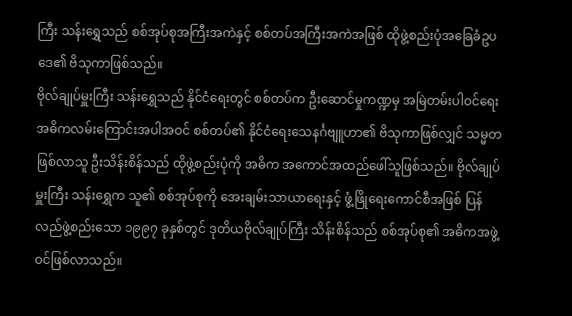ကြီး သန်းရွှေသည် စစ်အုပ်စုအကြီးအကဲနှင့် စစ်တပ်အကြီးအကဲအဖြစ် ထိုဖွဲ့စည်းပုံအခြေခံဥပဒေ၏ ဗိသုကာဖြစ်သည်။
ဗိုလ်ချုပ်မှူးကြီး သန်းရွှေသည် နိုင်ငံရေးတွင် စစ်တပ်က ဦးဆောင်မှုကဏ္ဍမှ အမြဲတမ်းပါဝင်ရေး အဓိကလမ်းကြောင်းအပါအဝင် စစ်တပ်၏ နိုင်ငံရေးသေနင်္ဂဗျူဟာ၏ ဗိသုကာဖြစ်လျှင် သမ္မတဖြစ်လာသူ ဦးသိန်းစိန်သည် ထိုဖွဲ့စည်းပုံကို အဓိက အကောင်အထည်ဖေါ်သူဖြစ်သည်။ ဗိုလ်ချုပ်မှူးကြီး သန်းရွှေက သူ၏ စစ်အုပ်စုကို အေးချမ်းသာယာရေးနှင့် ဖွံ့ဖြိုရေးကောင်စီအဖြစ် ပြန်လည်ဖွဲ့စည်းသော ၁၉၉၇ ခုနှစ်တွင် ဒုတိယဗိုလ်ချုပ်ကြီး သိန်းစိန်သည် စစ်အုပ်စု၏ အဓိကအဖွဲ့ဝင်ဖြစ်လာသည်။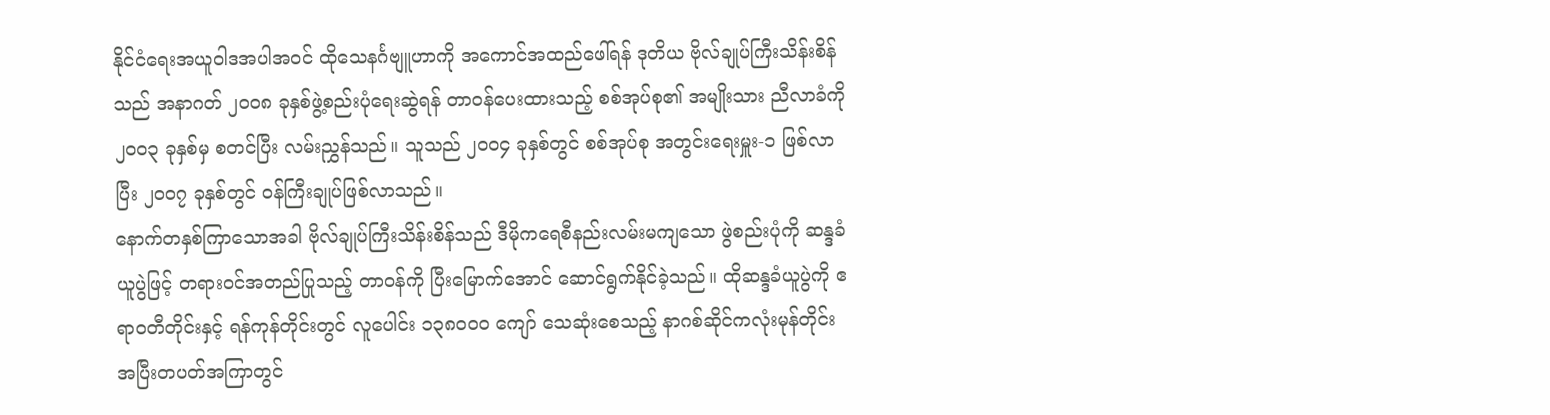နိုင်ငံရေးအယူဝါဒအပါအဝင် ထိုသေနင်္ဂဗျူဟာကို အကောင်အထည်ဖေါ်ရန် ဒုတိယ ဗိုလ်ချုပ်ကြီးသိန်းစိန်သည် အနာဂတ် ၂၀၀၈ ခုနှစ်ဖွဲ့စည်းပုံရေးဆွဲရန် တာဝန်ပေးထားသည့် စစ်အုပ်စု၏ အမျိုးသား ညီလာခံကို ၂၀၀၃ ခုနှစ်မှ စတင်ပြီး လမ်းညွှန်သည်။ သူသည် ၂၀၀၄ ခုနှစ်တွင် စစ်အုပ်စု အတွင်းရေးမှူး-၁ ဖြစ်လာပြီး ၂၀၀၇ ခုနှစ်တွင် ဝန်ကြီးချုပ်ဖြစ်လာသည်။
နောက်တနှစ်ကြာသောအခါ ဗိုလ်ချုပ်ကြီးသိန်းစိန်သည် ဒီမိုကရေစီနည်းလမ်းမကျသော ဖွဲစည်းပုံကို ဆန္ဒခံယူပွဲဖြင့် တရားဝင်အတည်ပြုသည့် တာဝန်ကို ပြီးမြောက်အောင် ဆောင်ရွက်နိုင်ခဲ့သည်။ ထိုဆန္ဒခံယူပွဲကို ဧရာဝတီတိုင်းနှင့် ရန်ကုန်တိုင်းတွင် လူပေါင်း ၁၃၈၀၀၀ ကျော် သေဆုံးစေသည့် နာဂစ်ဆိုင်ကလုံးမုန်တိုင်း အပြီးတပတ်အကြာတွင်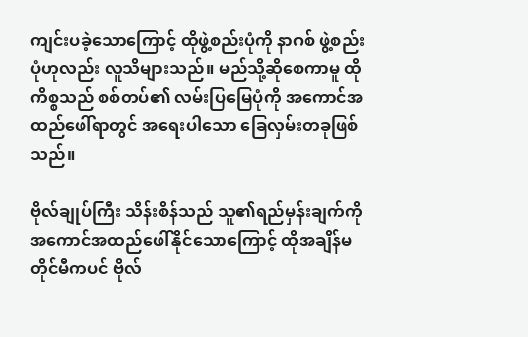ကျင်းပခဲ့သောကြောင့် ထိုဖွဲ့စည်းပုံကို နာဂစ် ဖွဲ့စည်းပုံဟုလည်း လူသိများသည်။ မည်သို့ဆိုစေကာမူ ထိုကိစ္စသည် စစ်တပ်၏ လမ်းပြမြေပုံကို အကောင်အထည်ဖေါ်ရာတွင် အရေးပါသော ခြေလှမ်းတခုဖြစ်သည်။

ဗိုလ်ချုပ်ကြီး သိန်းစိန်သည် သူ၏ရည်မှန်းချက်ကို အကောင်အထည်ဖေါ်နိုင်သောကြောင့် ထိုအချိန်မတိုင်မီကပင် ဗိုလ်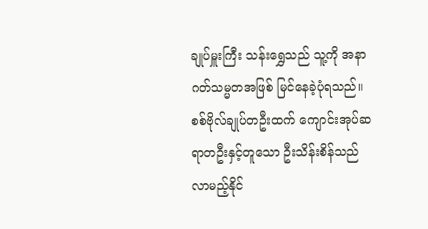ချုပ်မှူးကြီး သန်းရွှေသည် သူ့ကို အနာဂတ်သမ္မတအဖြစ် မြင်နေခဲ့ပုံရသည်။ စစ်ဗိုလ်ချုပ်တဦးထက် ကျောင်းအုပ်ဆရာတဦးနှင့်တူသော ဦးသိန်းစိန်သည် လာမည့်နိုင်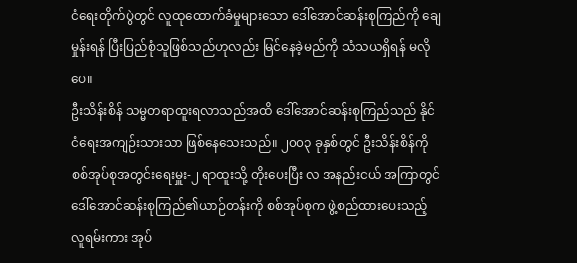ငံရေးတိုက်ပွဲတွင် လူထုထောက်ခံမှုများသော ဒေါ်အောင်ဆန်းစုကြည်ကို ချေမှုန်းရန် ပြီးပြည်စုံသူဖြစ်သည်ဟုလည်း မြင်နေခဲ့မည်ကို သံသယရှိရန် မလိုပေ။
ဦးသိန်းစိန် သမ္မတရာထူးရလာသည်အထိ ဒေါ်အောင်ဆန်းစုကြည်သည် နိုင်ငံရေးအကျဉ်းသားသာ ဖြစ်နေသေးသည်။ ၂၀၀၃ ခုနှစ်တွင် ဦးသိန်းစိန်ကို စစ်အုပ်စုအတွင်းရေးမှူး-၂ ရာထူးသို့ တိုးပေးပြီး လ အနည်းငယ် အကြာတွင် ဒေါ်အောင်ဆန်းစုကြည်၏ယာဉ်တန်းကို စစ်အုပ်စုက ဖွဲ့စည်ထားပေးသည့် လူရမ်းကား အုပ်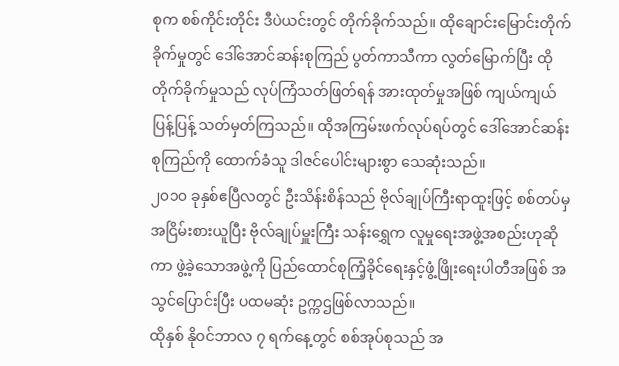စုက စစ်ကိုင်းတိုင်း ဒီပဲယင်းတွင် တိုက်ခိုက်သည်။ ထိုချောင်းမြောင်းတိုက်ခိုက်မှုတွင် ဒေါ်အောင်ဆန်းစုကြည် ပွတ်ကာသီကာ လွတ်မြောက်ပြီး ထိုတိုက်ခိုက်မှုသည် လုပ်ကြံသတ်ဖြတ်ရန် အားထုတ်မှုအဖြစ် ကျယ်ကျယ်ပြန့်ပြန့် သတ်မှတ်ကြသည်။ ထိုအကြမ်းဖက်လုပ်ရပ်တွင် ဒေါ်အောင်ဆန်းစုကြည်ကို ထောက်ခံသူ ဒါဇင်ပေါင်းများစွာ သေဆုံးသည်။
၂၀၁၀ ခုနှစ်ဧပြီလတွင် ဦးသိန်းစိန်သည် ဗိုလ်ချုပ်ကြီးရာထူးဖြင့် စစ်တပ်မှအငြိမ်းစားယူပြီး ဗိုလ်ချုပ်မှူးကြီး သန်းရွှေက လူမှုရေးအဖွဲ့အစည်းဟုဆိုကာ ဖွဲ့ခဲ့သောအဖွဲ့ကို ပြည်ထောင်စုကြံ့ခိုင်ရေးနှင့်ဖွံ့ဖြိုးရေးပါတီအဖြစ် အသွင်ပြောင်းပြီး ပထမဆုံး ဥက္ကဌဖြစ်လာသည်။
ထိုနှစ် နိုဝင်ဘာလ ၇ ရက်နေ့တွင် စစ်အုပ်စုသည် အ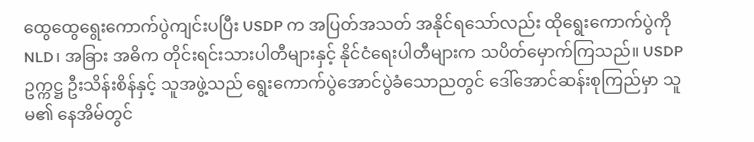ထွေထွေရွေးကောက်ပွဲကျင်းပပြီး USDP က အပြတ်အသတ် အနိုင်ရသော်လည်း ထိုရွေးကောက်ပွဲကို NLD၊ အခြား အဓိက တိုင်းရင်းသားပါတီများနှင့် နိုင်ငံရေးပါတီများက သပိတ်မှောက်ကြသည်။ USDP ဥက္ကဋ္ဌ ဦးသိန်းစိန်နှင့် သူအဖွဲ့သည် ရွေးကောက်ပွဲအောင်ပွဲခံသောညတွင် ဒေါ်အောင်ဆန်းစုကြည်မှာ သူမ၏ နေအိမ်တွင်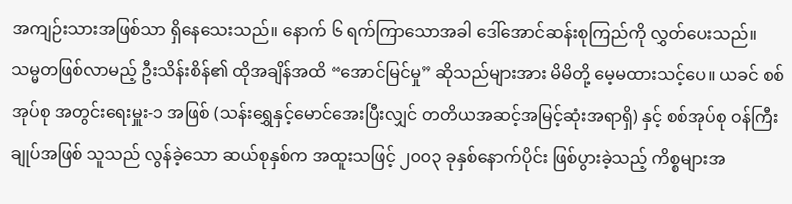အကျဉ်းသားအဖြစ်သာ ရှိနေသေးသည်။ နောက် ၆ ရက်ကြာသောအခါ ဒေါ်အောင်ဆန်းစုကြည်ကို လွှတ်ပေးသည်။
သမ္မတဖြစ်လာမည့် ဦးသိန်းစိန်၏ ထိုအချိန်အထိ “အောင်မြင်မှု” ဆိုသည်များအား မိမိတို့ မေ့မထားသင့်ပေ။ ယခင် စစ်အုပ်စု အတွင်းရေးမှူး-၁ အဖြစ် (သန်းရွှေနှင့်မောင်အေးပြီးလျှင် တတိယအဆင့်အမြင့်ဆုံးအရာရှိ) နှင့် စစ်အုပ်စု ဝန်ကြီးချုပ်အဖြစ် သူသည် လွန်ခဲ့သော ဆယ်စုနှစ်က အထူးသဖြင့် ၂၀၀၃ ခုနှစ်နောက်ပိုင်း ဖြစ်ပွားခဲ့သည့် ကိစ္စများအ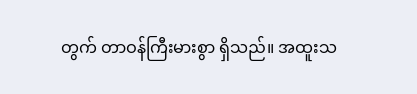တွက် တာဝန်ကြီးမားစွာ ရှိသည်။ အထူးသ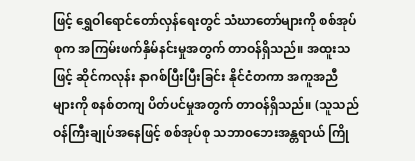ဖြင့် ရွှေဝါရောင်တော်လှန်ရေးတွင် သံဃာတော်များကို စစ်အုပ်စုက အကြမ်းဖက်နှိမ်နင်းမှုအတွက် တာဝန်ရှိသည်။ အထူးသဖြင့် ဆိုင်ကလုန်း နာဂစ်ပြီးပြီးခြင်း နိုင်ငံတကာ အကူအညီများကို စနစ်တကျ ပိတ်ပင်မှုအတွက် တာဝန်ရှိသည်။ (သူသည် ဝန်ကြီးချုပ်အနေဖြင့် စစ်အုပ်စု သဘာ၀ဘေးအန္တရာယ် ကြို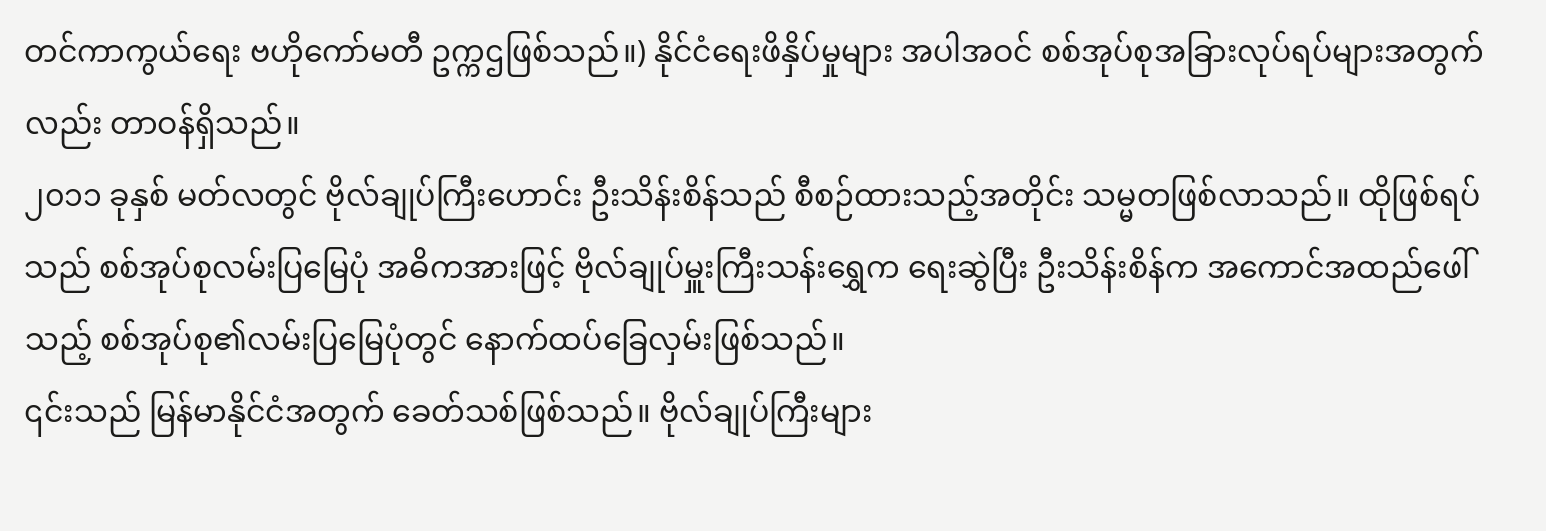တင်ကာကွယ်ရေး ဗဟိုကော်မတီ ဥက္ကဌဖြစ်သည်။) နိုင်ငံရေးဖိနှိပ်မှုများ အပါအဝင် စစ်အုပ်စုအခြားလုပ်ရပ်များအတွက်လည်း တာဝန်ရှိသည်။
၂၀၁၁ ခုနှစ် မတ်လတွင် ဗိုလ်ချုပ်ကြီးဟောင်း ဦးသိန်းစိန်သည် စီစဉ်ထားသည့်အတိုင်း သမ္မတဖြစ်လာသည်။ ထိုဖြစ်ရပ်သည် စစ်အုပ်စုလမ်းပြမြေပုံ အဓိကအားဖြင့် ဗိုလ်ချုပ်မှူးကြီးသန်းရွှေက ရေးဆွဲပြီး ဦးသိန်းစိန်က အကောင်အထည်ဖေါ်သည့် စစ်အုပ်စု၏လမ်းပြမြေပုံတွင် နောက်ထပ်ခြေလှမ်းဖြစ်သည်။
၎င်းသည် မြန်မာနိုင်ငံအတွက် ခေတ်သစ်ဖြစ်သည်။ ဗိုလ်ချုပ်ကြီးများ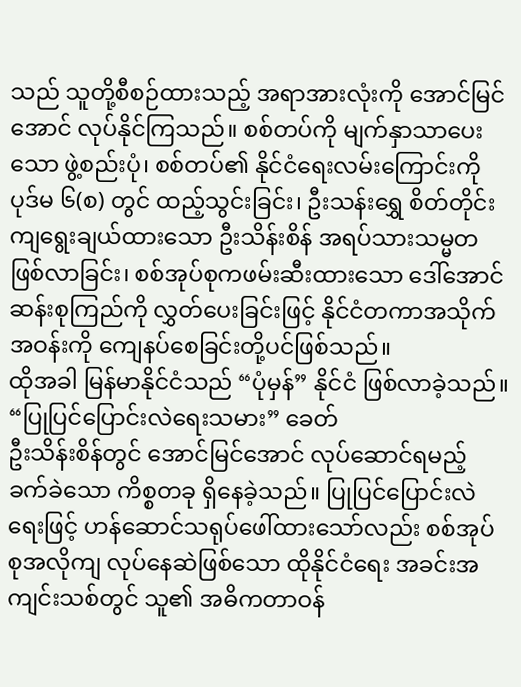သည် သူတို့စီစဉ်ထားသည့် အရာအားလုံးကို အောင်မြင်အောင် လုပ်နိုင်ကြသည်။ စစ်တပ်ကို မျက်နှာသာပေးသော ဖွဲ့စည်းပုံ၊ စစ်တပ်၏ နိုင်ငံရေးလမ်းကြောင်းကို ပုဒ်မ ၆(စ) တွင် ထည့်သွင်းခြင်း၊ ဦးသန်းရွှေ စိတ်တိုင်းကျရွေးချယ်ထားသော ဦးသိန်းစိန် အရပ်သားသမ္မတ ဖြစ်လာခြင်း၊ စစ်အုပ်စုကဖမ်းဆီးထားသော ဒေါ်အောင်ဆန်းစုကြည်ကို လွှတ်ပေးခြင်းဖြင့် နိုင်ငံတကာအသိုက်အဝန်းကို ကျေနပ်စေခြင်းတို့ပင်ဖြစ်သည်။
ထိုအခါ မြန်မာနိုင်ငံသည် “ပုံမှန်” နိုင်ငံ ဖြစ်လာခဲ့သည်။
“ပြုပြင်ပြောင်းလဲရေးသမား” ခေတ်
ဦးသိန်းစိန်တွင် အောင်မြင်အောင် လုပ်ဆောင်ရမည့် ခက်ခဲသော ကိစ္စတခု ရှိနေခဲ့သည်။ ပြုပြင်ပြောင်းလဲရေးဖြင့် ဟန်ဆောင်သရုပ်ဖေါ်ထားသော်လည်း စစ်အုပ်စုအလိုကျ လုပ်နေဆဲဖြစ်သော ထိုနိုင်ငံရေး အခင်းအကျင်းသစ်တွင် သူ၏ အဓိကတာဝန်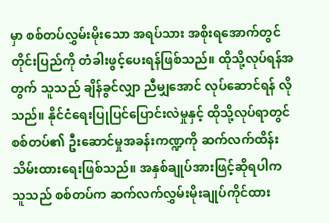မှာ စစ်တပ်လွှမ်းမိုးသော အရပ်သား အစိုးရအောက်တွင် တိုင်းပြည်ကို တံခါးဖွင့်ပေးရန်ဖြစ်သည်။ ထိုသို့လုပ်ရန်အတွက် သူသည် ချိန်ခွင်လျှာ ညီမျှအောင် လုပ်ဆောင်ရန် လိုသည်။ နိုင်ငံရေးပြုပြင်ပြောင်းလဲမှုနှင့် ထိုသို့လုပ်ရာတွင် စစ်တပ်၏ ဦးဆောင်မှုအခန်းကဏ္ဍကို ဆက်လက်ထိန်းသိမ်းထားရေးဖြစ်သည်။ အနှစ်ချုပ်အားဖြင့်ဆိုရပါက သူသည် စစ်တပ်က ဆက်လက်လွှမ်းမိုးချုပ်ကိုင်ထား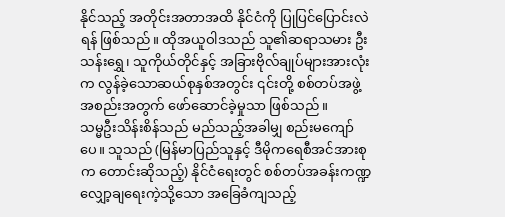နိုင်သည့် အတိုင်းအတာအထိ နိုင်ငံကို ပြုပြင်ပြောင်းလဲရန် ဖြစ်သည်။ ထိုအယူဝါဒသည် သူ၏ဆရာသမား ဦးသန်းရွှေ၊ သူကိုယ်တိုင်နှင့် အခြားဗိုလ်ချုပ်များအားလုံးက လွန်ခဲ့သောဆယ်စုနှစ်အတွင်း ၎င်းတို့ စစ်တပ်အဖွဲ့အစည်းအတွက် ဖော်ဆောင်ခဲ့မှုသာ ဖြစ်သည်။
သမ္မဦးသိန်းစိန်သည် မည်သည့်အခါမျှ စည်းမကျော်ပေ။ သူသည် (မြန်မာပြည်သူနှင့် ဒီမိုကရေစီအင်အားစုက တောင်းဆိုသည့်) နိုင်ငံရေးတွင် စစ်တပ်အခန်းကဏ္ဍလျှော့ချရေးကဲ့သို့သော အခြေခံကျသည့်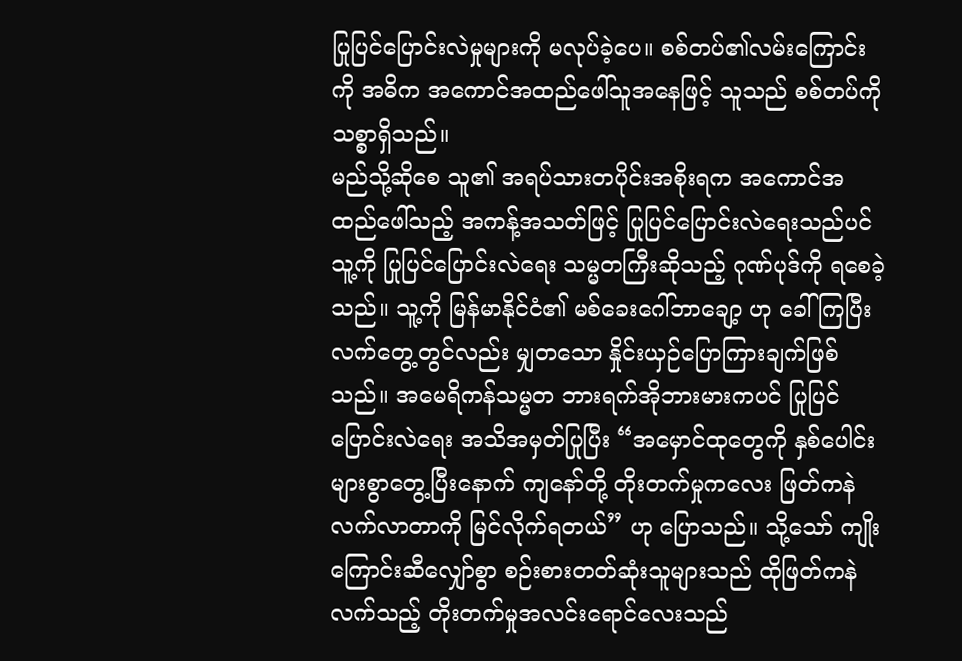ပြုပြင်ပြောင်းလဲမှုများကို မလုပ်ခဲ့ပေ။ စစ်တပ်၏လမ်းကြောင်းကို အဓိက အကောင်အထည်ဖေါ်သူအနေဖြင့် သူသည် စစ်တပ်ကို သစ္စာရှိသည်။
မည်သို့ဆိုစေ သူ၏ အရပ်သားတပိုင်းအစိုးရက အကောင်အထည်ဖေါ်သည့် အကန့်အသတ်ဖြင့် ပြုပြင်ပြောင်းလဲရေးသည်ပင် သူ့ကို ပြုပြင်ပြောင်းလဲရေး သမ္မတကြီးဆိုသည့် ဂုဏ်ပုဒ်ကို ရစေခဲ့သည်။ သူ့ကို မြန်မာနိုင်ငံ၏ မစ်ခေးဂေါ်ဘာချော့ ဟု ခေါ်ကြပြီး လက်တွေ့တွင်လည်း မျှတသော နှိုင်းယှဉ်ပြောကြားချက်ဖြစ်သည်။ အမေရိကန်သမ္မတ ဘားရက်အိုဘားမားကပင် ပြုပြင်ပြောင်းလဲရေး အသိအမှတ်ပြုပြီး “အမှောင်ထုတွေကို နှစ်ပေါင်းများစွာတွေ့ပြီးနောက် ကျနော်တို့ တိုးတက်မှုကလေး ဖြတ်ကနဲလက်လာတာကို မြင်လိုက်ရတယ်” ဟု ပြောသည်။ သို့သော် ကျိုးကြောင်းဆီလျှော်စွာ စဉ်းစားတတ်ဆုံးသူများသည် ထိုဖြတ်ကနဲလက်သည့် တိုးတက်မှုအလင်းရောင်လေးသည်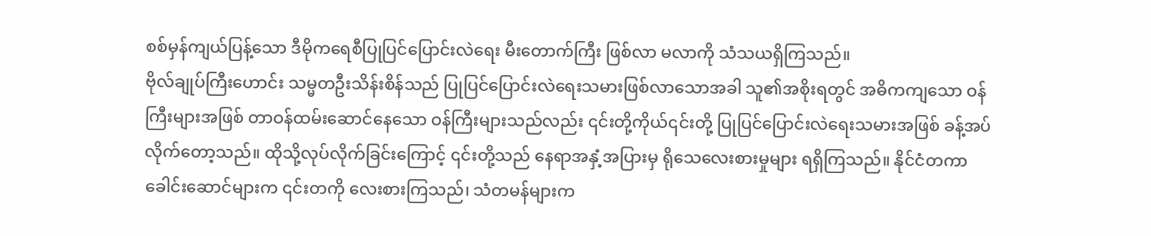စစ်မှန်ကျယ်ပြန့်သော ဒီမိုကရေစီပြုပြင်ပြောင်းလဲရေး မီးတောက်ကြီး ဖြစ်လာ မလာကို သံသယရှိကြသည်။
ဗိုလ်ချုပ်ကြီးဟောင်း သမ္မတဦးသိန်းစိန်သည် ပြုပြင်ပြောင်းလဲရေးသမားဖြစ်လာသောအခါ သူ၏အစိုးရတွင် အဓိကကျသော ဝန်ကြီးများအဖြစ် တာဝန်ထမ်းဆောင်နေသော ဝန်ကြီးများသည်လည်း ၎င်းတို့ကိုယ်၎င်းတို့ ပြုပြင်ပြောင်းလဲရေးသမားအဖြစ် ခန့်အပ်လိုက်တော့သည်။ ထိုသို့လုပ်လိုက်ခြင်းကြောင့် ၎င်းတို့သည် နေရာအနှံ့အပြားမှ ရိုသေလေးစားမှုများ ရရှိကြသည်။ နိုင်ငံတကာခေါင်းဆောင်များက ၎င်းတကို လေးစားကြသည်၊ သံတမန်များက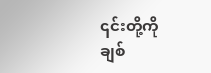၎င်းတို့ကို ချစ်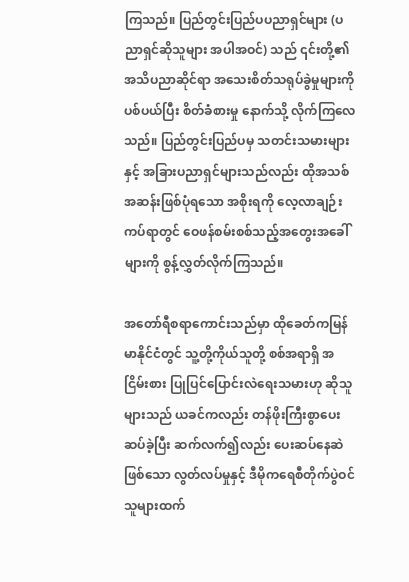ကြသည်။ ပြည်တွင်းပြည်ပပညာရှင်များ (ပညာရှင်ဆိုသူများ အပါအဝင်) သည် ၎င်းတို့၏ အသိပညာဆိုင်ရာ အသေးစိတ်သရုပ်ခွဲမှုများကို ပစ်ပယ်ပြီး စိတ်ခံစားမှု နောက်သို့ လိုက်ကြလေသည်။ ပြည်တွင်းပြည်ပမှ သတင်းသမားများနှင့် အခြားပညာရှင်များသည်လည်း ထိုအသစ်အဆန်းဖြစ်ပုံရသော အစိုးရကို လေ့လာချဉ်းကပ်ရာတွင် ဝေဖန်စမ်းစစ်သည့်အတွေးအခေါ်များကို စွန့်လွှတ်လိုက်ကြသည်။

အတော်ရီစရာကောင်းသည်မှာ ထိုခေတ်ကမြန်မာနိုင်ငံတွင် သူ့တို့ကိုယ်သူတို့ စစ်အရာရှိ အငြိမ်းစား ပြုပြင်ပြောင်းလဲရေးသမားဟု ဆိုသူများသည် ယခင်ကလည်း တန်ဖိုးကြီးစွာပေးဆပ်ခဲ့ပြီး ဆက်လက်၍လည်း ပေးဆပ်နေဆဲဖြစ်သော လွတ်လပ်မှုနှင့် ဒီမိုကရေစီတိုက်ပွဲဝင်သူများထက်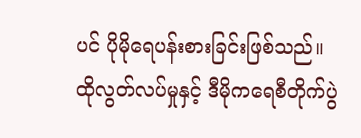ပင် ပိုမိုရေပန်းစားခြင်းဖြစ်သည်။ ထိုလွတ်လပ်မှုနှင့် ဒီမိုကရေစီတိုက်ပွဲ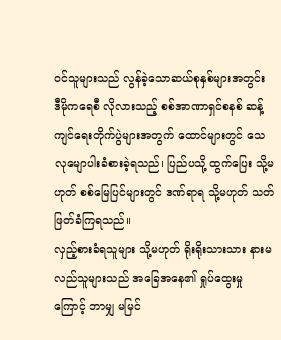ဝင်သူများသည် လွန်ခဲ့သောဆယ်စုနှစ်များအတွင်း ဒီမိုကရေစီ လိုလားသည့် စစ်အာဏာရှင်စနစ် ဆန့်ကျင်ရေးတိုက်ပွဲများအတွက် ထောင်များတွင် သေလုမျောပါးခံစားခဲ့ရသည်၊ ပြည်ပသို့ ထွက်ပြေး သို့မဟုတ် စစ်မြေပြင်များတွင် ဒဏ်ရာရ သို့မဟုတ် သတ်ဖြတ်ခံကြရသည်။
လှည့်စားခံရသူများ သို့မဟုတ် ရိုးရိုးသားသား နားမလည်သူများသည် အခြေအနေ၏ ရှုပ်ထွေးမှုကြောင့် ဘာမျှ မမြင်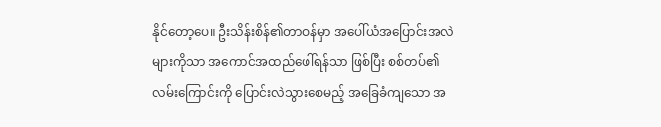နိုင်တော့ပေ။ ဦးသိန်းစိန်၏တာဝန်မှာ အပေါ်ယံအပြောင်းအလဲများကိုသာ အကောင်အထည်ဖေါ်ရန်သာ ဖြစ်ပြီး စစ်တပ်၏လမ်းကြောင်းကို ပြောင်းလဲသွားစေမည့် အခြေခံကျသော အ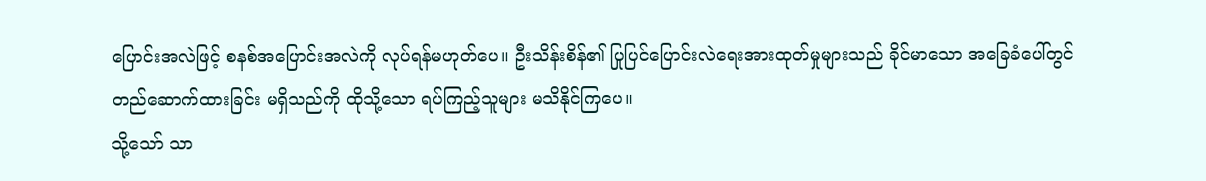ပြောင်းအလဲဖြင့် စနစ်အပြောင်းအလဲကို လုပ်ရန်မဟုတ်ပေ။ ဦးသိန်းစိန်၏ ပြုပြင်ပြောင်းလဲရေးအားထုတ်မှုများသည် ခိုင်မာသော အခြေခံပေါ်တွင် တည်ဆောက်ထားခြင်း မရှိသည်ကို ထိုသို့သော ရပ်ကြည့်သူများ မသိနိုင်ကြပေ။
သို့သော် သာ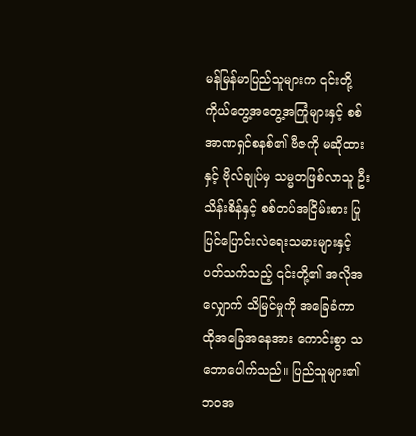မန်မြန်မာပြည်သူများက ၎င်းတို့ကိုယ်တွေ့အတွေ့အကြုံများနှင့် စစ်အာဏရှင်စနစ်၏ ဗီဇကို မဆိုထားနှင့် ဗိုလ်ချုပ်မှ သမ္မတဖြစ်လာသူ ဦးသိန်းစိန်နှင့် စစ်တပ်အငြိမ်းစား ပြုပြင်ပြောင်းလဲရေးသမားများနှင့် ပတ်သက်သည့် ၎င်းတို့၏ အလိုအလျှောက် သိမြင်မှုကို အခြေခံကာ ထိုအခြေအနေအား ကောင်းစွာ သဘောပေါက်သည်။ ပြည်သူများ၏ ဘဝအ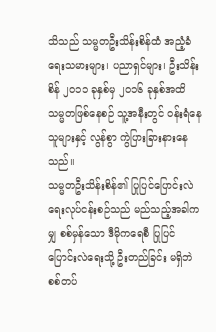သိသည် သမ္မတဦးသိန်းစိန်ထံ အညံ့ခံရေးသမားများ၊ ပညာရှင်များ၊ ဦးသိန်းစိန် ၂၀၁၁ ခုနှစ်မှ ၂၀၁၆ ခုနှစ်အထိ သမ္မတဖြစ်နေစဉ် သူ့အနီးတွင် ဝန်းရံနေသူများနှင့် လွန်စွာ ကွဲပြားခြားနားနေသည်။
သမ္မတဦးသိန်းစိန်၏ ပြုပြင်ပြောင်းလဲရေးလုပ်ငန်းစဉ်သည် မည်သည့်အခါကမျှ စစ်မှန်သော ဒီမိုကရေစီ ပြုပြင်ပြောင်းလဲရေးသို့ ဦးတည်ခြင်း မရှိဘဲ စစ်တပ်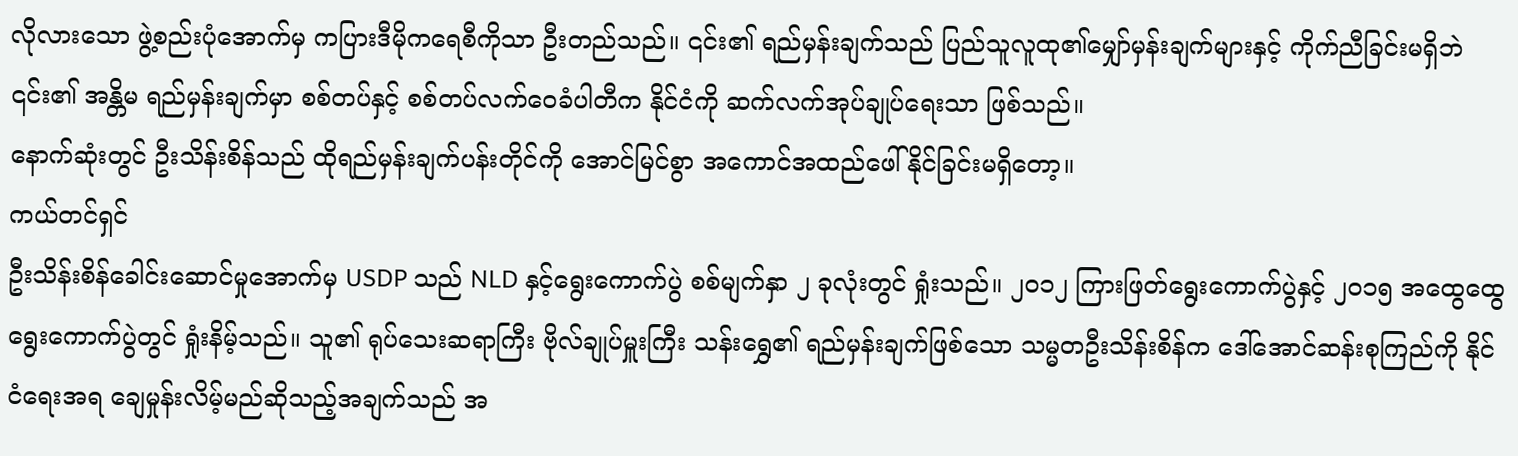လိုလားသော ဖွဲ့စည်းပုံအောက်မှ ကပြားဒီမိုကရေစီကိုသာ ဦးတည်သည်။ ၎င်း၏ ရည်မှန်းချက်သည် ပြည်သူလူထု၏မျှော်မှန်းချက်များနှင့် ကိုက်ညီခြင်းမရှိဘဲ ၎င်း၏ အန္တိမ ရည်မှန်းချက်မှာ စစ်တပ်နှင့် စစ်တပ်လက်ဝေခံပါတီက နိုင်ငံကို ဆက်လက်အုပ်ချုပ်ရေးသာ ဖြစ်သည်။
နောက်ဆုံးတွင် ဦးသိန်းစိန်သည် ထိုရည်မှန်းချက်ပန်းတိုင်ကို အောင်မြင်စွာ အကောင်အထည်ဖေါ်နိုင်ခြင်းမရှိတော့။
ကယ်တင်ရှင်
ဦးသိန်းစိန်ခေါင်းဆောင်မှုအောက်မှ USDP သည် NLD နှင့်ရွေးကောက်ပွဲ စစ်မျက်နှာ ၂ ခုလုံးတွင် ရှုံးသည်။ ၂၀၁၂ ကြားဖြတ်ရွေးကောက်ပွဲနှင့် ၂၀၁၅ အထွေထွေရွေးကောက်ပွဲတွင် ရှုံးနိမ့်သည်။ သူ၏ ရုပ်သေးဆရာကြီး ဗိုလ်ချုပ်မှူးကြီး သန်းရွှေ၏ ရည်မှန်းချက်ဖြစ်သော သမ္မတဦးသိန်းစိန်က ဒေါ်အောင်ဆန်းစုကြည်ကို နိုင်ငံရေးအရ ချေမှုန်းလိမ့်မည်ဆိုသည့်အချက်သည် အ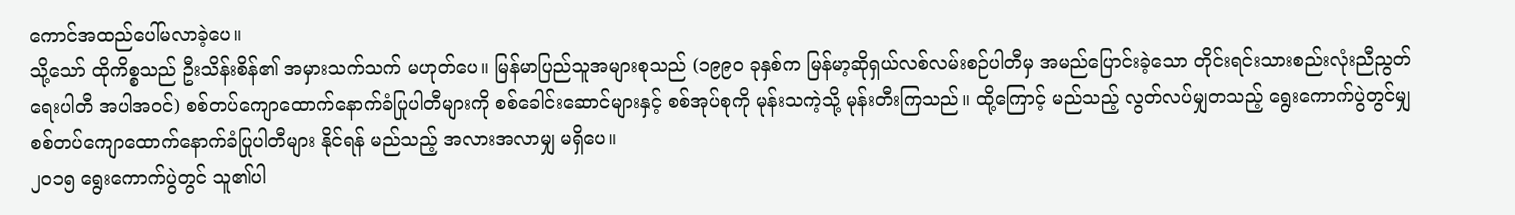ကောင်အထည်ပေါ်မလာခဲ့ပေ။
သို့သော် ထိုကိစ္စသည် ဦးသိန်းစိန်၏ အမှားသက်သက် မဟုတ်ပေ။ မြန်မာပြည်သူအများစုသည် (၁၉၉၀ ခုနှစ်က မြန်မာ့ဆိုရှယ်လစ်လမ်းစဉ်ပါတီမှ အမည်ပြောင်းခဲ့သော တိုင်းရင်းသားစည်းလုံးညီညွတ်ရေးပါတီ အပါအဝင်) စစ်တပ်ကျောထောက်နောက်ခံပြုပါတီများကို စစ်ခေါင်းဆောင်များနှင့် စစ်အုပ်စုကို မုန်းသကဲ့သို့ မုန်းတီးကြသည်။ ထို့ကြောင့် မည်သည့် လွတ်လပ်မျှတသည့် ရွေးကောက်ပွဲတွင်မျှ စစ်တပ်ကျောထောက်နောက်ခံပြုပါတီများ နိုင်ရန် မည်သည့် အလားအလာမျှ မရှိပေ။
၂၀၁၅ ရွေးကောက်ပွဲတွင် သူ၏ပါ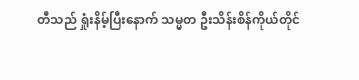တီသည် ရှုံးနိမ့်ပြီးနောက် သမ္မတ ဦးသိန်းစိန်ကိုယ်တိုင်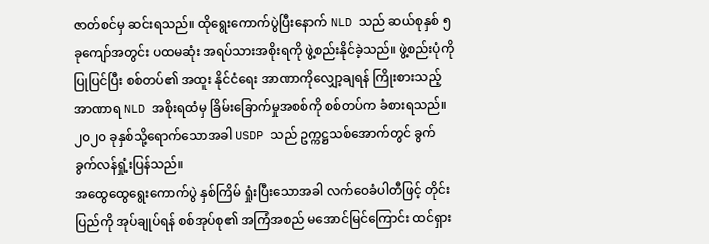ဇာတ်စင်မှ ဆင်းရသည်။ ထိုရွေးကောက်ပွဲပြီးနောက် NLD သည် ဆယ်စုနှစ် ၅ ခုကျော်အတွင်း ပထမဆုံး အရပ်သားအစိုးရကို ဖွဲ့စည်းနိုင်ခဲ့သည်။ ဖွဲ့စည်းပုံကို ပြုပြင်ပြီး စစ်တပ်၏ အထူး နိုင်ငံရေး အာဏာကိုလျှော့ချရန် ကြိုးစားသည့် အာဏာရ NLD အစိုးရထံမှ ခြိမ်းခြောက်မှုအစစ်ကို စစ်တပ်က ခံစားရသည်။၂၀၂၀ ခုနှစ်သို့ရောက်သောအခါ USDP သည် ဥက္ကဋ္ဌသစ်အောက်တွင် ခွက်ခွက်လန်ရှုံ့းပြန်သည်။
အထွေထွေရွေးကောက်ပွဲ နှစ်ကြိမ် ရှုံးပြီးသောအခါ လက်ဝေခံပါတီဖြင့် တိုင်းပြည်ကို အုပ်ချုပ်ရန် စစ်အုပ်စု၏ အကြံအစည် မအောင်မြင်ကြောင်း ထင်ရှား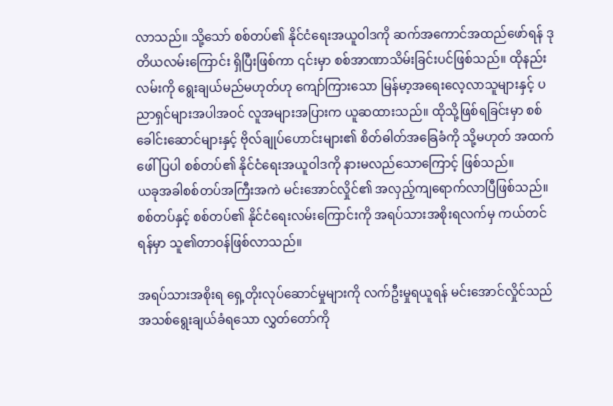လာသည်။ သို့သော် စစ်တပ်၏ နိုင်ငံရေးအယူဝါဒကို ဆက်အကောင်အထည်ဖော်ရန် ဒုတိယလမ်းကြောင်း ရှိပြီးဖြစ်ကာ ၎င်းမှာ စစ်အာဏာသိမ်းခြင်းပင်ဖြစ်သည်။ ထိုနည်းလမ်းကို ရွေးချယ်မည်မဟုတ်ဟု ကျော်ကြားသော မြန်မာ့အရေးလေ့လာသူများနှင့် ပညာရှင်များအပါအဝင် လူအများအပြားက ယူဆထားသည်။ ထိုသို့ဖြစ်ရခြင်းမှာ စစ်ခေါင်းဆောင်များနှင့် ဗိုလ်ချုပ်ဟောင်းများ၏ စိတ်ဓါတ်အခြေခံကို သို့မဟုတ် အထက်ဖေါ်ပြပါ စစ်တပ်၏ နိုင်ငံရေးအယူဝါဒကို နားမလည်သောကြောင့် ဖြစ်သည်။
ယခုအခါစစ်တပ်အကြီးအကဲ မင်းအောင်လှိုင်၏ အလှည့်ကျရောက်လာပြီဖြစ်သည်။ စစ်တပ်နှင့် စစ်တပ်၏ နိုင်ငံရေးလမ်းကြောင်းကို အရပ်သားအစိုးရလက်မှ ကယ်တင်ရန်မှာ သူ၏တာဝန်ဖြစ်လာသည်။

အရပ်သားအစိုးရ ရှေ့တိုးလုပ်ဆောင်မှုများကို လက်ဦးမှုရယူရန် မင်းအောင်လှိုင်သည် အသစ်ရွေးချယ်ခံရသော လွှတ်တော်ကို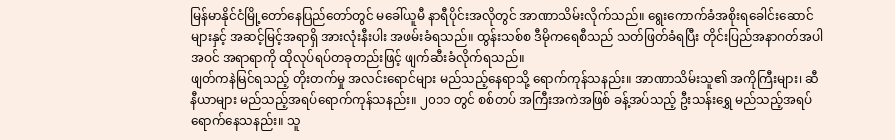မြန်မာနိုင်ငံမြို့တော်နေပြည်တော်တွင် မခေါ်ယူမီ နာရီပိုင်းအလိုတွင် အာဏာသိမ်းလိုက်သည်။ ရွေးကောက်ခံအစိုးရခေါင်းဆောင်များနှင့် အဆင့်မြင့်အရာရှိ အားလုံးနီးပါး အဖမ်းခံရသည်။ ထွန်းသစ်စ ဒီမိုကရေစီသည် သတ်ဖြတ်ခံရပြီး တိုင်းပြည်အနာဂတ်အပါအဝင် အရာရာကို ထိုလုပ်ရပ်တခုတည်းဖြင့် ဖျက်ဆီးခံလိုက်ရသည်။
ဖျတ်ကနဲမြင်ရသည့် တိုးတက်မှု အလင်းရောင်များ မည်သည့်နေရာသို့ ရောက်ကုန်သနည်း။ အာဏာသိမ်းသူ၏ အကိုကြီးများ၊ ဆီနီယာများ မည်သည့်အရပ်ရောက်ကုန်သနည်း။ ၂၀၁၁ တွင် စစ်တပ် အကြီးအကဲအဖြစ် ခန့်အပ်သည့် ဦးသန်းရွှေ မည်သည့်အရပ်ရောက်နေသနည်း။ သူ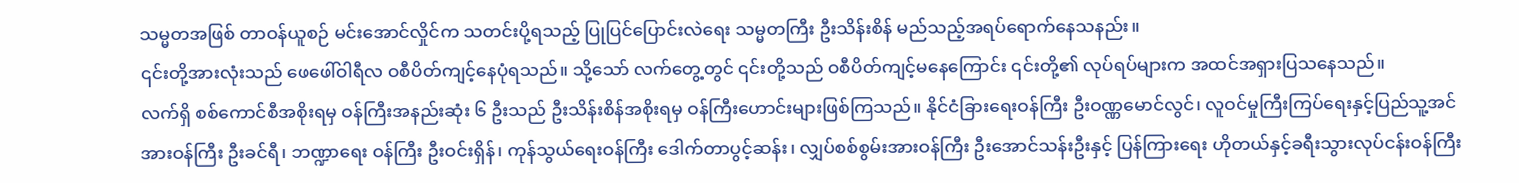သမ္မတအဖြစ် တာဝန်ယူစဉ် မင်းအောင်လှိုင်က သတင်းပို့ရသည့် ပြုပြင်ပြောင်းလဲရေး သမ္မတကြီး ဦးသိန်းစိန် မည်သည့်အရပ်ရောက်နေသနည်း။
၎င်းတို့အားလုံးသည် ဖေဖေါ်ဝါရီလ ဝစီပိတ်ကျင့်နေပုံရသည်။ သို့သော် လက်တွေ့တွင် ၎င်းတို့သည် ဝစီပိတ်ကျင့်မနေကြောင်း ၎င်းတို့၏ လုပ်ရပ်များက အထင်အရှားပြသနေသည်။
လက်ရှိ စစ်ကောင်စီအစိုးရမှ ဝန်ကြီးအနည်းဆုံး ၆ ဦးသည် ဦးသိန်းစိန်အစိုးရမှ ဝန်ကြီးဟောင်းများဖြစ်ကြသည်။ နိုင်ငံခြားရေးဝန်ကြီး ဦးဝဏ္ဏမောင်လွင်၊ လူဝင်မှုကြီးကြပ်ရေးနှင့်ပြည်သူ့အင်အားဝန်ကြီး ဦးခင်ရီ၊ ဘဏ္ဍာရေး ဝန်ကြီး ဦးဝင်းရှိန်၊ ကုန်သွယ်ရေးဝန်ကြီး ဒေါက်တာပွင့်ဆန်း၊ လျှပ်စစ်စွမ်းအားဝန်ကြီး ဦးအောင်သန်းဦးနှင့် ပြန်ကြားရေး ဟိုတယ်နှင့်ခရီးသွားလုပ်ငန်းဝန်ကြီး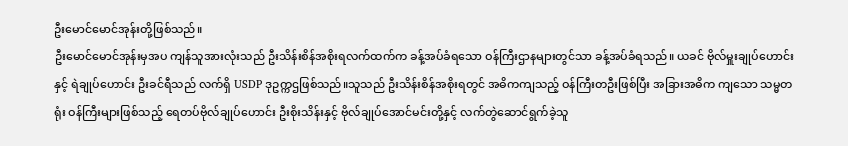ဦးမောင်မောင်အုန်းတို့ဖြစ်သည်။
ဦးမောင်မောင်အုန်းမှအပ ကျန်သူအားလုံးသည် ဦးသိန်းစိန်အစိုးရလက်ထက်က ခန့်အပ်ခံရသော ဝန်ကြီးဌာနများတွင်သာ ခန့်အပ်ခံရသည်။ ယခင် ဗိုလ်မှူးချုပ်ဟောင်းနှင့် ရဲချုပ်ဟောင်း ဦးခင်ရီသည် လက်ရှိ USDP ဒုဥက္ကဌဖြစ်သည်။သူသည် ဦးသိန်းစိန်အစိုးရတွင် အဓိကကျသည့် ဝန်ကြီးတဦးဖြစ်ပြီး အခြားအဓိက ကျသော သမ္မတရုံး ဝန်ကြီးများဖြစ်သည့် ရေတပ်ဗိုလ်ချုပ်ဟောင်း ဦးစိုးသိန်းနှင့် ဗိုလ်ချုပ်အောင်မင်းတို့နှင့် လက်တွဲဆောင်ရွက်ခဲ့သူ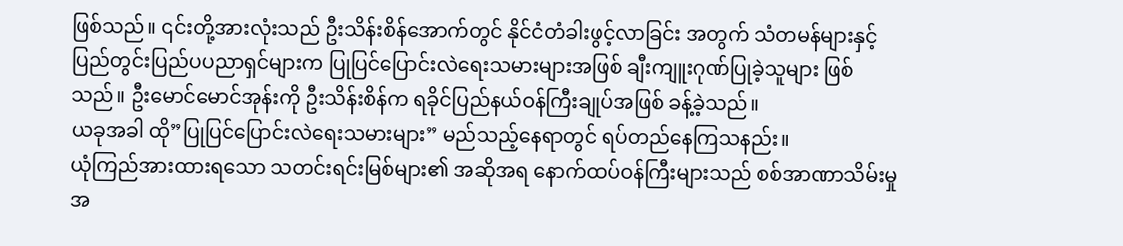ဖြစ်သည်။ ၎င်းတို့အားလုံးသည် ဦးသိန်းစိန်အောက်တွင် နိုင်ငံတံခါးဖွင့်လာခြင်း အတွက် သံတမန်များနှင့် ပြည်တွင်းပြည်ပပညာရှင်များက ပြုပြင်ပြောင်းလဲရေးသမားများအဖြစ် ချီးကျူးဂုဏ်ပြုခဲ့သူများ ဖြစ်သည်။ ဦးမောင်မောင်အုန်းကို ဦးသိန်းစိန်က ရခိုင်ပြည်နယ်ဝန်ကြီးချုပ်အဖြစ် ခန့်ခဲ့သည်။
ယခုအခါ ထို”ပြုပြင်ပြောင်းလဲရေးသမားများ” မည်သည့်နေရာတွင် ရပ်တည်နေကြသနည်း။
ယုံကြည်အားထားရသော သတင်းရင်းမြစ်များ၏ အဆိုအရ နောက်ထပ်ဝန်ကြီးများသည် စစ်အာဏာသိမ်းမှုအ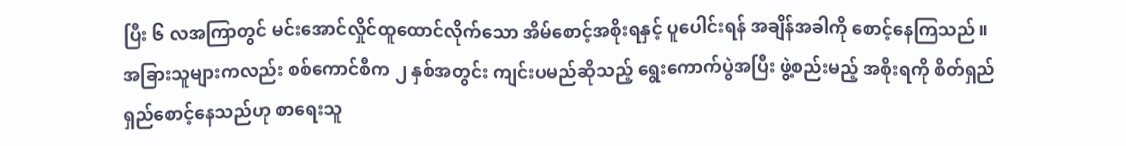ပြီး ၆ လအကြာတွင် မင်းအောင်လှိုင်ထူထောင်လိုက်သော အိမ်စောင့်အစိုးရနှင့် ပူပေါင်းရန် အချိန်အခါကို စောင့်နေကြသည်။ အခြားသူများကလည်း စစ်ကောင်စီက ၂ နှစ်အတွင်း ကျင်းပမည်ဆိုသည့် ရွေးကောက်ပွဲအပြီး ဖွဲ့စည်းမည့် အစိုးရကို စိတ်ရှည်ရှည်စောင့်နေသည်ဟု စာရေးသူ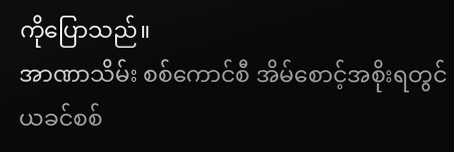ကိုပြောသည်။
အာဏာသိမ်း စစ်ကောင်စီ အိမ်စောင့်အစိုးရတွင် ယခင်စစ်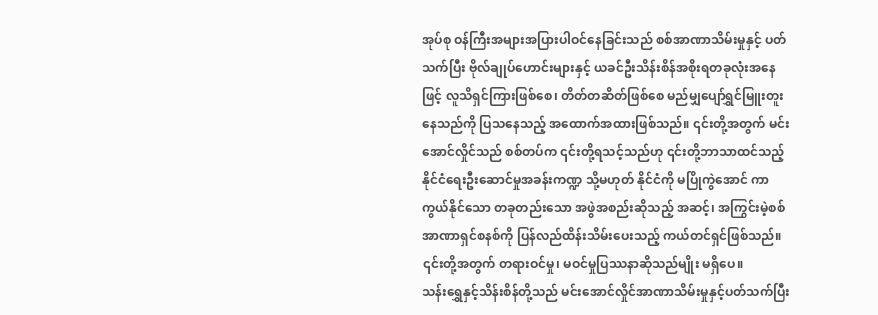အုပ်စု ဝန်ကြီးအများအပြားပါဝင်နေခြင်းသည် စစ်အာဏာသိမ်းမှုနှင့် ပတ်သက်ပြီး ဗိုလ်ချုပ်ဟောင်းများနှင့် ယခင်ဦးသိန်းစိန်အစိုးရတခုလုံးအနေဖြင့် လူသိရှင်ကြားဖြစ်စေ၊ တိတ်တဆိတ်ဖြစ်စေ မည်မျှပျော်ရွှင်မြူးတူးနေသည်ကို ပြသနေသည့် အထောက်အထားဖြစ်သည်။ ၎င်းတို့အတွက် မင်းအောင်လှိုင်သည် စစ်တပ်က ၎င်းတို့ရသင့်သည်ဟု ၎င်းတို့ဘာသာထင်သည့် နိုင်ငံရေးဦးဆောင်မှုအခန်းကဏ္ဍ သို့မဟုတ် နိုင်ငံကို မပြိုကွဲအောင် ကာကွယ်နိုင်သော တခုတည်းသော အဖွဲအစည်းဆိုသည့် အဆင့်၊ အကြွင်းမဲ့စစ်အာဏာရှင်စနစ်ကို ပြန်လည်ထိန်းသိမ်းပေးသည့် ကယ်တင်ရှင်ဖြစ်သည်။ ၎င်းတို့အတွက် တရားဝင်မှု၊ မဝင်မှုပြဿနာဆိုသည်မျိုး မရှိပေ။
သန်းရွှေနှင့်သိန်းစိန်တို့သည် မင်းအောင်လှိုင်အာဏာသိမ်းမှုနှင့်ပတ်သက်ပြီး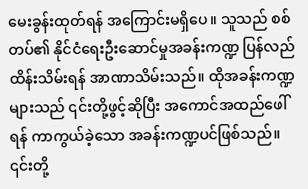မေးခွန်းထုတ်ရန် အကြောင်းမရှိပေ။ သူသည် စစ်တပ်၏ နိုင်ငံရေးဦးဆောင်မှုအခန်းကဏ္ဍ ပြန်လည်ထိန်းသိမ်းရန် အာဏာသိမ်းသည်။ ထိုအခန်းကဏ္ဍများသည် ၎င်းတို့ဖွင့်ဆိုပြီး အကောင်အထည်ဖေါ်ရန် ကာကွယ်ခဲ့သော အခန်းကဏ္ဍပင်ဖြစ်သည်။ ၎င်းတို့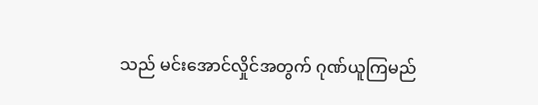သည် မင်းအောင်လှိုင်အတွက် ဂုဏ်ယူကြမည်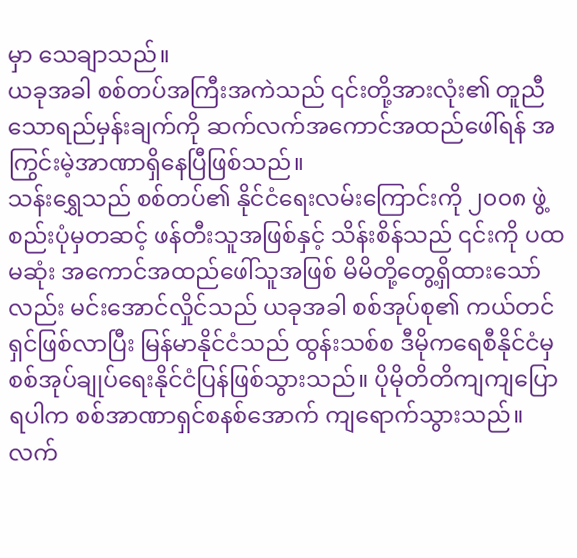မှာ သေချာသည်။
ယခုအခါ စစ်တပ်အကြီးအကဲသည် ၎င်းတို့အားလုံး၏ တူညီသောရည်မှန်းချက်ကို ဆက်လက်အကောင်အထည်ဖေါ်ရန် အကြွင်းမဲ့အာဏာရှိနေပြီဖြစ်သည်။
သန်းရွှေသည် စစ်တပ်၏ နိုင်ငံရေးလမ်းကြောင်းကို ၂၀၀၈ ဖွဲ့စည်းပုံမှတဆင့် ဖန်တီးသူအဖြစ်နှင့် သိန်းစိန်သည် ၎င်းကို ပထမဆုံး အကောင်အထည်ဖေါ်သူအဖြစ် မိမိတို့တွေ့ရှိထားသော်လည်း မင်းအောင်လှိုင်သည် ယခုအခါ စစ်အုပ်စု၏ ကယ်တင်ရှင်ဖြစ်လာပြီး မြန်မာနိုင်ငံသည် ထွန်းသစ်စ ဒီမိုကရေစီနိုင်ငံမှ စစ်အုပ်ချုပ်ရေးနိုင်ငံပြန်ဖြစ်သွားသည်။ ပိုမိုတိတိကျကျပြောရပါက စစ်အာဏာရှင်စနစ်အောက် ကျရောက်သွားသည်။
လက်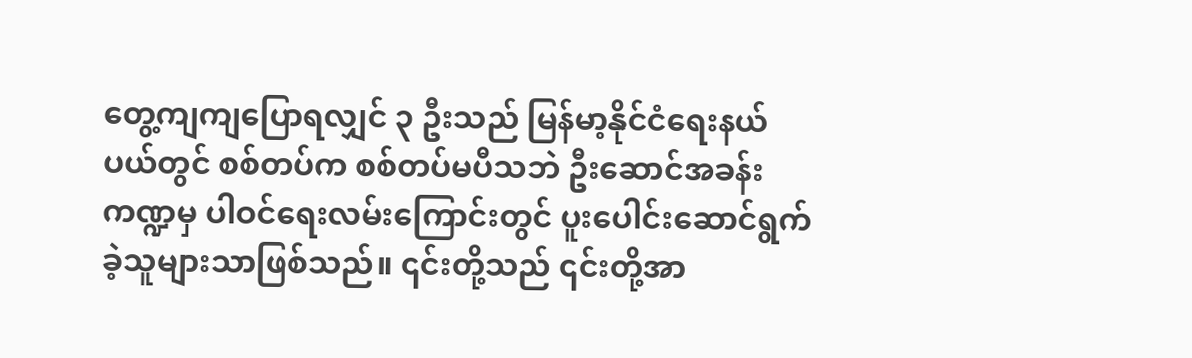တွေ့ကျကျပြောရလျှင် ၃ ဦးသည် မြန်မာ့နိုင်ငံရေးနယ်ပယ်တွင် စစ်တပ်က စစ်တပ်မပီသဘဲ ဦးဆောင်အခန်းကဏ္ဍမှ ပါဝင်ရေးလမ်းကြောင်းတွင် ပူးပေါင်းဆောင်ရွက်ခဲ့သူများသာဖြစ်သည်။ ၎င်းတို့သည် ၎င်းတို့အာ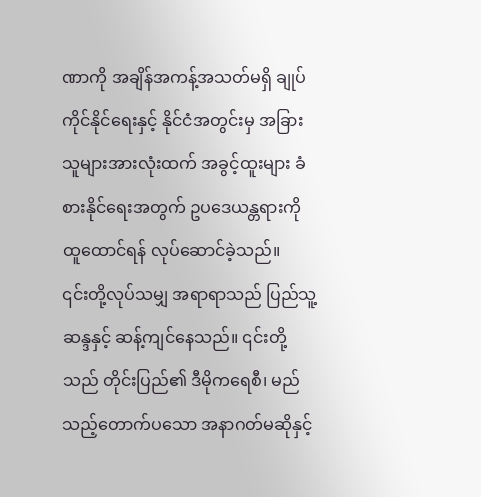ဏာကို အချိန်အကန့်အသတ်မရှိ ချုပ်ကိုင်နိုင်ရေးနှင့် နိုင်ငံအတွင်းမှ အခြားသူများအားလုံးထက် အခွင့်ထူးများ ခံစားနိုင်ရေးအတွက် ဥပဒေယန္တရားကို ထူထောင်ရန် လုပ်ဆောင်ခဲ့သည်။
၎င်းတို့လုပ်သမျှ အရာရာသည် ပြည်သူ့ဆန္ဒနှင့် ဆန့်ကျင်နေသည်။ ၎င်းတို့သည် တိုင်းပြည်၏ ဒီမိုကရေစီ၊ မည်သည့်တောက်ပသော အနာဂတ်မဆိုနှင့်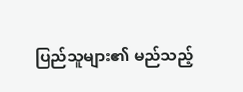ပြည်သူများ၏ မည်သည့်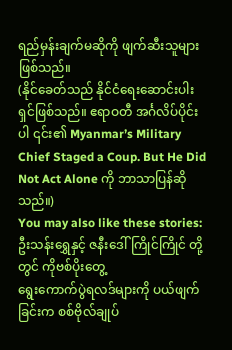ရည်မှန်းချက်မဆိုကို ဖျက်ဆီးသူများဖြစ်သည်။
(နိုင်ခေတ်သည် နိုင်ငံရေးဆောင်းပါးရှင်ဖြစ်သည်။ ဧရာဝတီ အင်္ဂလိပ်ပိုင်းပါ ၎င်း၏ Myanmar’s Military Chief Staged a Coup. But He Did Not Act Alone ကို ဘာသာပြန်ဆိုသည်။)
You may also like these stories:
ဦးသန်းရွှေနှင့် ဇနီးဒေါ်ကြိုင်ကြိုင် တို့တွင် ကိုဗစ်ပိုးတွေ့
ရွေးကောက်ပွဲရလဒ်များကို ပယ်ဖျက်ခြင်းက စစ်ဗိုလ်ချုပ်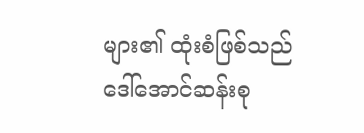များ၏ ထုံးစံဖြစ်သည်
ဒေါ်အောင်ဆန်းစု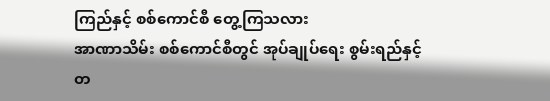ကြည်နှင့် စစ်ကောင်စီ တွေ့ကြသလား
အာဏာသိမ်း စစ်ကောင်စီတွင် အုပ်ချုပ်ရေး စွမ်းရည်နှင့် တ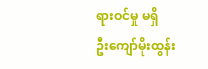ရားဝင်မှု မရှိ
ဦးကျော်မိုးထွန်း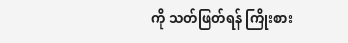ကို သတ်ဖြတ်ရန် ကြိုးစား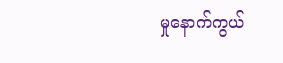မှုနောက်ကွယ်